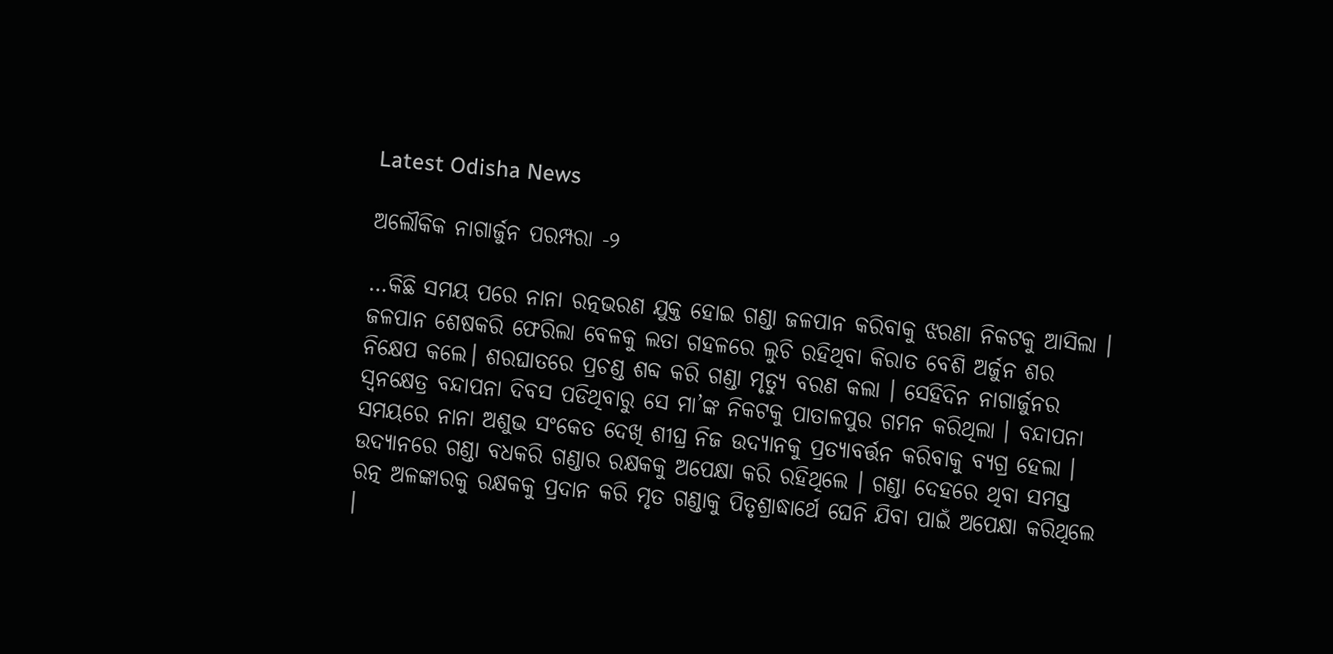Latest Odisha News

ଅଲୌକିକ ନାଗାର୍ଜୁନ ପରମ୍ପରା -୨

…କିଛି ସମୟ ପରେ ନାନା ରତ୍ନଭରଣ ଯୁକ୍ତ ହୋଇ ଗଣ୍ଡା ଜଳପାନ କରିବାକୁ ଝରଣା ନିକଟକୁ ଆସିଲା । ଜଳପାନ ଶେଷକରି ଫେରିଲା ବେଳକୁ ଲତା ଗହଳରେ ଲୁଚି ରହିଥିବା କିରାତ ବେଶି ଅର୍ଜୁନ ଶର ନିକ୍ଷେପ କଲେ। ଶରଘାତରେ ପ୍ରଚଣ୍ଡ ଶବ୍ଦ କରି ଗଣ୍ଡା ମୃତ୍ୟୁ ବରଣ କଲା । ସେହିଦିନ ନାଗାର୍ଜୁନର ସ୍ୱନକ୍ଷେତ୍ର ବନ୍ଦାପନା ଦିବସ ପଡିଥିବାରୁ ସେ ମା’ଙ୍କ ନିକଟକୁ ପାତାଳପୁର ଗମନ କରିଥିଲା । ବନ୍ଦାପନା ସମୟରେ ନାନା ଅଶୁଭ ସଂକେତ ଦେଖି ଶୀଘ୍ର ନିଜ ଉଦ୍ୟାନକୁ ପ୍ରତ୍ୟାବର୍ତ୍ତନ କରିବାକୁ ବ୍ଯଗ୍ର ହେଲା । ଉଦ୍ୟାନରେ ଗଣ୍ଡା ବଧକରି ଗଣ୍ଡାର ରକ୍ଷକକୁ ଅପେକ୍ଷା କରି ରହିଥିଲେ । ଗଣ୍ଡା ଦେହରେ ଥିବା ସମସ୍ତ ରତ୍ନ ଅଳଙ୍କାରକୁ ରକ୍ଷକକୁ ପ୍ରଦାନ କରି ମୃତ ଗଣ୍ଡାକୁ ପିତୃଶ୍ରାଦ୍ଧାର୍ଥେ ଘେନି ଯିବା ପାଇଁ ଅପେକ୍ଷା କରିଥିଲେ ।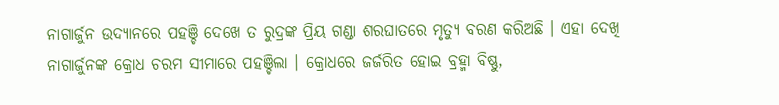ନାଗାର୍ଜୁନ ଉଦ୍ୟାନରେ ପହଞ୍ଚି ଦେଖେ ତ ରୁଦ୍ରଙ୍କ ପ୍ରିୟ ଗଣ୍ଡା ଶରଘାତରେ ମୃତ୍ୟୁ ବରଣ କରିଅଛି । ଏହା ଦେଖି ନାଗାର୍ଜୁନଙ୍କ କ୍ରୋଧ ଚରମ ସୀମାରେ ପହଞ୍ଚିଲା । କ୍ରୋଧରେ ଜର୍ଜରିତ ହୋଇ ବ୍ରହ୍ମା ବିଷ୍ଣୁ,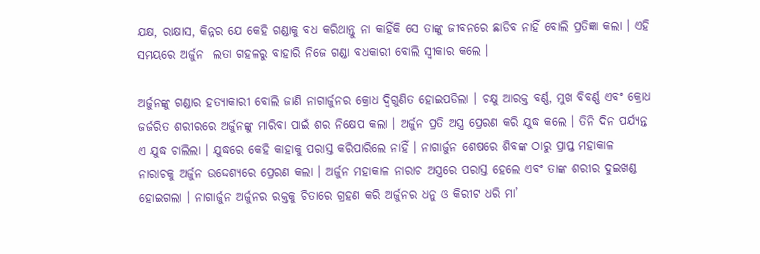ଯକ୍ଷ, ରାକ୍ଷାସ, କିନ୍ନର ଯେ କେହି ଗଣ୍ଡାକୁ ବଧ କରିଥାନ୍ତୁ ନା କାହିଁକି ସେ ତାଙ୍କୁ ଜୀବନରେ ଛାଡିବ ନାହିଁ ବୋଲି ପ୍ରତିଜ୍ଞା କଲା । ଏହି ସମୟରେ ଅର୍ଜୁନ  ଲତା ଗହଳରୁ ବାହାରି ନିଜେ ଗଣ୍ଡା ବଧକାରୀ ବୋଲି ସ୍ୱୀକାର କଲେ ।

ଅର୍ଜୁନଙ୍କୁ ଗଣ୍ଡାର ହତ୍ୟାକାରୀ ବୋଲି ଜାଣି ନାଗାର୍ଜୁନର କ୍ରୋଧ ଦ୍ୱିଗୁଣିତ ହୋଇପଡିଲା । ଚକ୍ଷୁ ଆରକ୍ତ ବର୍ଣ୍ଣ, ମୁଖ ବିବର୍ଣ୍ଣ ଏବଂ କ୍ରୋଧ ଜର୍ଜରିତ ଶରୀରରେ ଅର୍ଜୁନଙ୍କୁ ମାରିବା ପାଇଁ ଶର ନିକ୍ଷେପ କଲା । ଅର୍ଜୁନ ପ୍ରତି ଅସ୍ତ୍ର ପ୍ରେରଣ କରି ଯୁଦ୍ଧ କଲେ । ତିନି ଦିନ ପର୍ଯ୍ୟନ୍ତ ଏ ଯୁଦ୍ଧ ଚାଲିଲା । ଯୁଦ୍ଧରେ କେହି କାହାକୁ ପରାସ୍ତ କରିପାରିଲେ ନାହିଁ । ନାଗାର୍ଜୁନ ଶେଷରେ ଶିବଙ୍କ ଠାରୁ ପ୍ରାପ୍ତ ମହାକାଳ ନାରାଚକୁ ଅର୍ଜୁନ ଉଦ୍ଦେଶ୍ୟରେ ପ୍ରେରଣ କଲା । ଅର୍ଜୁନ ମହାକାଳ ନାରାଚ ଅସ୍ତ୍ରରେ ପରାସ୍ତ ହେଲେ ଏବଂ ତାଙ୍କ ଶରୀର ଦୁଇଖଣ୍ଡ ହୋଇଗଲା । ନାଗାର୍ଜୁନ ଅର୍ଜୁନର ରକ୍ତକୁ ଚିତାରେ ଗ୍ରହଣ କରି ଅର୍ଜୁନର ଧନୁ ଓ କିରୀଟ ଧରି ମା’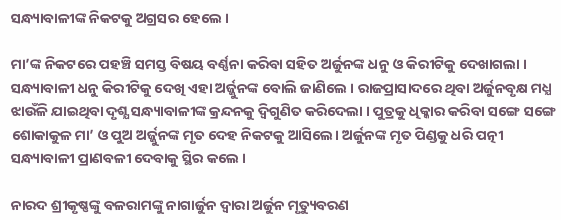ସନ୍ଧ୍ୟାବାଳୀଙ୍କ ନିକଟକୁ ଅଗ୍ରସର ହେଲେ ।

ମା’ଙ୍କ ନିକଟରେ ପହଞ୍ଚି ସମସ୍ତ ବିଷୟ ବର୍ଣ୍ଣନା କରିବା ସହିତ ଅର୍ଜୁନଙ୍କ ଧନୁ ଓ କିରୀଟିକୁ ଦେଖାଗଲା । ସନ୍ଧ୍ୟାବାଳୀ ଧନୁ କିରୀଟିକୁ ଦେଖି ଏହା ଅର୍ଜ୍ଜୁନଙ୍କ ବୋଲି ଜାଣିଲେ । ରାଜପ୍ରାସାଦରେ ଥିବା ଅର୍ଜୁନବୃକ୍ଷ ମଧ୍ଯ ଝାଉଁଳି ଯାଇଥିବା ଦୃଶ୍ଯ ସନ୍ଧ୍ୟାବାଳୀଙ୍କ କ୍ରନ୍ଦନକୁ ଦ୍ବିଗୁଣିତ କରିଦେଲା । ପୁତ୍ରକୁ ଧିକ୍କାର କରିବା ସଙ୍ଗେ ସଙ୍ଗେ ଶୋକାକୁଳ ମା’ ଓ ପୁଅ ଅର୍ଜ୍ଜୁନଙ୍କ ମୃତ ଦେହ ନିକଟକୁ ଆସିଲେ। ଅର୍ଜୁନଙ୍କ ମୃତ ପିଣ୍ଡକୁ ଧରି ପତ୍ନୀ ସନ୍ଧ୍ୟାବାଳୀ ପ୍ରାଣବଳୀ ଦେବାକୁ ସ୍ଥିର କଲେ ।

ନାରଦ ଶ୍ରୀକୃଷ୍ଣଙ୍କୁ ବଳରାମଙ୍କୁ ନାଗାର୍ଜୁନ ଦ୍ୱାରା ଅର୍ଜୁନ ମୃତ୍ୟୁବରଣ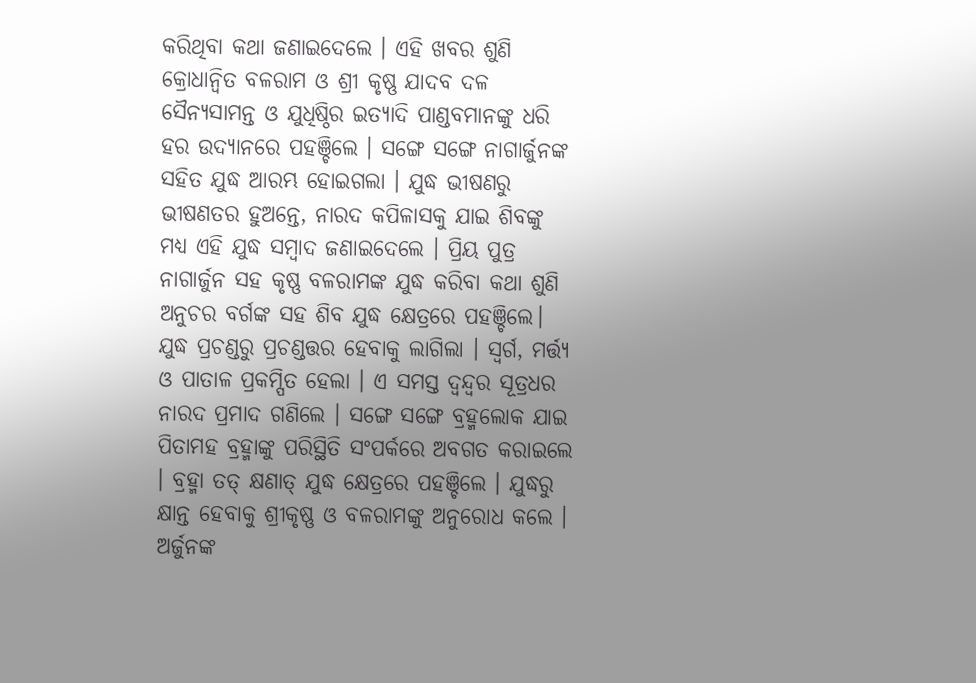କରିଥିବା କଥା ଜଣାଇଦେଲେ । ଏହି ଖବର ଶୁଣି କ୍ରୋଧାନ୍ୱିତ ବଳରାମ ଓ ଶ୍ରୀ କୃଷ୍ଣ ଯାଦବ ଦଳ ସୈନ୍ୟସାମନ୍ତ ଓ ଯୁଧିଷ୍ଠିର ଇତ୍ୟାଦି ପାଣ୍ଡବମାନଙ୍କୁ ଧରି ହର ଉଦ୍ୟାନରେ ପହଞ୍ଚିଲେ । ସଙ୍ଗେ ସଙ୍ଗେ ନାଗାର୍ଜୁନଙ୍କ ସହିତ ଯୁଦ୍ଧ ଆରମ୍ଭ ହୋଇଗଲା । ଯୁଦ୍ଧ ଭୀଷଣରୁ ଭୀଷଣତର ହୁଅନ୍ତେ, ନାରଦ କପିଳାସକୁ ଯାଇ ଶିବଙ୍କୁ ମଧ୍ୟ ଏହି ଯୁଦ୍ଧ ସମ୍ବାଦ ଜଣାଇଦେଲେ । ପ୍ରିୟ ପୁତ୍ର ନାଗାର୍ଜୁନ ସହ କୃଷ୍ଣ ବଳରାମଙ୍କ ଯୁଦ୍ଧ କରିବା କଥା ଶୁଣି ଅନୁଚର ବର୍ଗଙ୍କ ସହ ଶିବ ଯୁଦ୍ଧ କ୍ଷେତ୍ରରେ ପହଞ୍ଚିଲେ। ଯୁଦ୍ଧ ପ୍ରଚଣ୍ଡରୁ ପ୍ରଚଣ୍ଡତ୍ତର ହେବାକୁ ଲାଗିଲା । ସ୍ୱର୍ଗ, ମର୍ତ୍ତ୍ୟ ଓ ପାତାଳ ପ୍ରକମ୍ପିତ ହେଲା । ଏ ସମସ୍ତ ଦ୍ବନ୍ଦ୍ୱର ସୂତ୍ରଧର ନାରଦ ପ୍ରମାଦ ଗଣିଲେ । ସଙ୍ଗେ ସଙ୍ଗେ ବ୍ରହ୍ମଲୋକ ଯାଇ ପିତାମହ ବ୍ରହ୍ମାଙ୍କୁ ପରିସ୍ଥିତି ସଂପର୍କରେ ଅବଗତ କରାଇଲେ । ବ୍ରହ୍ମା ତତ୍ କ୍ଷଣାତ୍ ଯୁଦ୍ଧ କ୍ଷେତ୍ରରେ ପହଞ୍ଚିଲେ । ଯୁଦ୍ଧରୁ କ୍ଷାନ୍ତ ହେବାକୁ ଶ୍ରୀକୃଷ୍ଣ ଓ ବଳରାମଙ୍କୁ ଅନୁରୋଧ କଲେ । ଅର୍ଜୁନଙ୍କ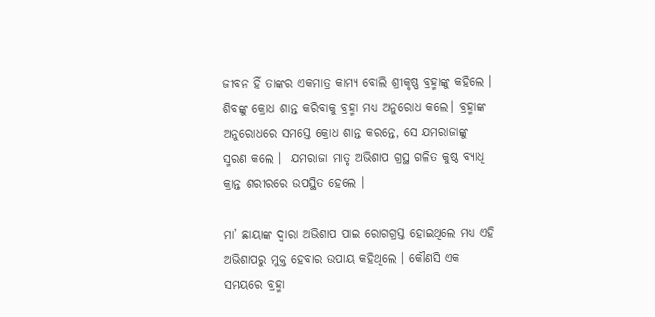ଜୀବନ ହିଁ ତାଙ୍କର ଏକମାତ୍ର କାମ୍ୟ ବୋଲି ଶ୍ରୀକୃଷ୍ଣ ବ୍ରହ୍ମାଙ୍କୁ କହିଲେ । ଶିବଙ୍କୁ କ୍ରୋଧ ଶାନ୍ତ କରିବାକୁ ବ୍ରହ୍ମା ମଧ୍ୟ ଅନୁରୋଧ କଲେ। ବ୍ରହ୍ମାଙ୍କ ଅନୁରୋଧରେ ସମସ୍ତେ କ୍ରୋଧ ଶାନ୍ତ କରନ୍ତେ, ସେ ଯମରାଜାଙ୍କୁ ସ୍ମରଣ କଲେ ।  ଯମରାଜା ମାତୃ ଅଭିଶାପ ଗ୍ରସ୍ଥ ଗଳିତ କୁଷ୍ଠ ବ୍ୟାଧି କ୍ରାନ୍ତ ଶରୀରରେ ଉପସ୍ଥିତ ହେଲେ ।

ମା’ ଛାୟାଙ୍କ ଦ୍ୱାରା ଅଭିଶାପ ପାଇ ରୋଗଗ୍ରସ୍ତ ହୋଇଥିଲେ ମଧ୍ୟ ଏହି ଅଭିଶାପରୁ ମୁକ୍ତ ହେବାର ଉପାୟ କହିଥିଲେ । କୌଣସି ଏକ ସମୟରେ ବ୍ରହ୍ମା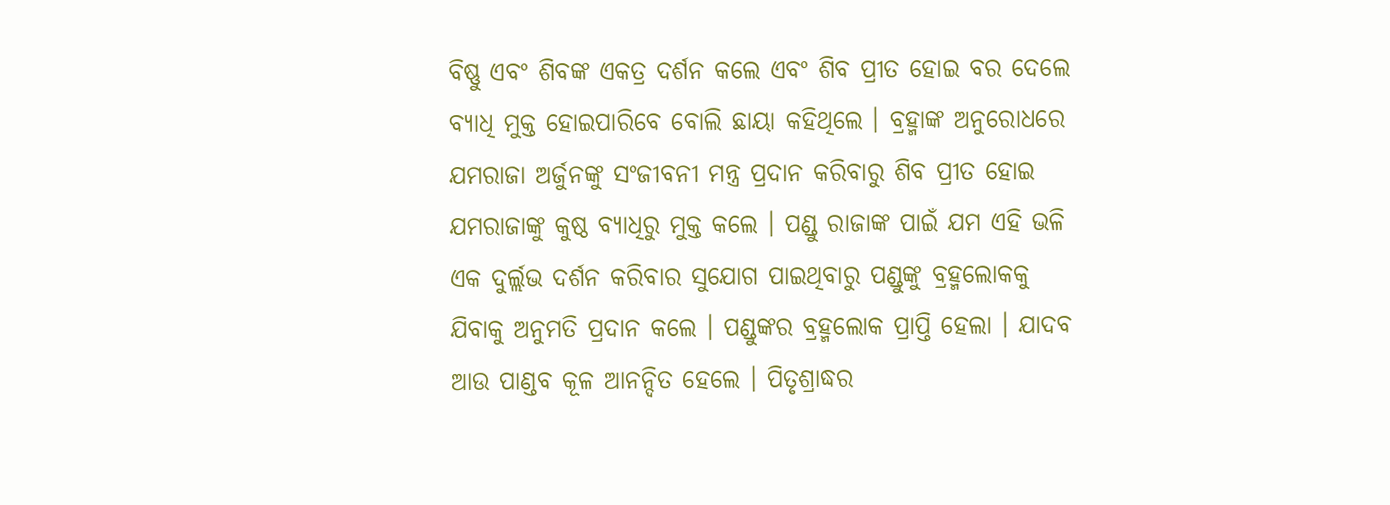ବିଷ୍ଣୁ ଏବଂ ଶିବଙ୍କ ଏକତ୍ର ଦର୍ଶନ କଲେ ଏବଂ ଶିବ ପ୍ରୀତ ହୋଇ ବର ଦେଲେ ବ୍ୟାଧି ମୁକ୍ତ ହୋଇପାରିବେ ବୋଲି ଛାୟା କହିଥିଲେ । ବ୍ରହ୍ମାଙ୍କ ଅନୁରୋଧରେ ଯମରାଜା ଅର୍ଜୁନଙ୍କୁ ସଂଜୀବନୀ ମନ୍ତ୍ର ପ୍ରଦାନ କରିବାରୁ ଶିବ ପ୍ରୀତ ହୋଇ ଯମରାଜାଙ୍କୁ କୁଷ୍ଠ ବ୍ୟାଧିରୁ ମୁକ୍ତ କଲେ । ପଣ୍ଡୁ ରାଜାଙ୍କ ପାଇଁ ଯମ ଏହି ଭଳି ଏକ ଦୁର୍ଲ୍ଲଭ ଦର୍ଶନ କରିବାର ସୁଯୋଗ ପାଇଥିବାରୁ ପଣ୍ଡୁଙ୍କୁ ବ୍ରହ୍ମଲୋକକୁ ଯିବାକୁ ଅନୁମତି ପ୍ରଦାନ କଲେ । ପଣ୍ଡୁଙ୍କର ବ୍ରହ୍ମଲୋକ ପ୍ରାପ୍ତି ହେଲା । ଯାଦବ ଆଉ ପାଣ୍ଡବ କୂଳ ଆନନ୍ଦିତ ହେଲେ । ପିତୃଶ୍ରାଦ୍ଧର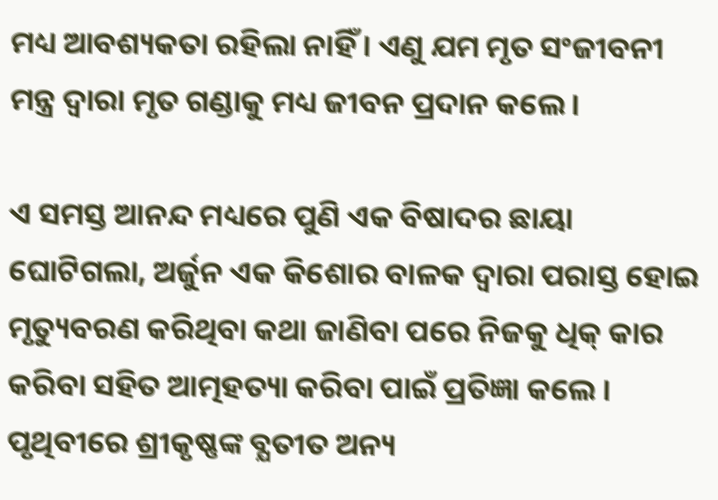ମଧ୍ୟ ଆବଶ୍ୟକତା ରହିଲା ନାହିଁ । ଏଣୁ ଯମ ମୃତ ସଂଜୀବନୀ ମନ୍ତ୍ର ଦ୍ବାରା ମୃତ ଗଣ୍ଡାକୁ ମଧ୍ୟ ଜୀବନ ପ୍ରଦାନ କଲେ ।

ଏ ସମସ୍ତ ଆନନ୍ଦ ମଧ୍ୟରେ ପୁଣି ଏକ ବିଷାଦର ଛାୟା ଘୋଟିଗଲା, ଅର୍ଜୁନ ଏକ କିଶୋର ବାଳକ ଦ୍ୱାରା ପରାସ୍ତ ହୋଇ ମୃତ୍ୟୁବରଣ କରିଥିବା କଥା ଜାଣିବା ପରେ ନିଜକୁ ଧିକ୍ କାର କରିବା ସହିତ ଆତ୍ମହତ୍ୟା କରିବା ପାଇଁ ପ୍ରତିଜ୍ଞା କଲେ । ପୃଥିବୀରେ ଶ୍ରୀକୃଷ୍ଣଙ୍କ ବ୍ଯତୀତ ଅନ୍ୟ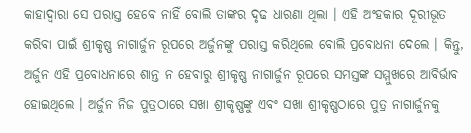କାହାଦ୍ୱାରା ସେ ପରାସ୍ତ ହେବେ ନାହିଁ ବୋଲି ତାଙ୍କର ଦୃଢ ଧାରଣା ଥିଲା । ଏହି ଅଂହକାର ଦୂରୀଭୂତ କରିବା ପାଇଁ ଶ୍ରୀକୃଷ୍ଣ ନାଗାର୍ଜୁନ ରୂପରେ ଅର୍ଜୁନଙ୍କୁ ପରାସ୍ତ କରିଥିଲେ ବୋଲି ପ୍ରବୋଧନା ଦେଲେ । କିନ୍ତୁ, ଅର୍ଜୁନ ଏହି ପ୍ରବୋଧନାରେ ଶାନ୍ତ ନ ହେବାରୁ ଶ୍ରୀକୃଷ୍ଣ ନାଗାର୍ଜୁନ ରୂପରେ ସମସ୍ତଙ୍କ ସମ୍ମୁଖରେ ଆବିର୍ଭାବ ହୋଇଥିଲେ । ଅର୍ଜୁନ ନିଜ ପୁତ୍ରଠାରେ ସଖା ଶ୍ରୀକୃଷ୍ଣଙ୍କୁ ଏବଂ ସଖା ଶ୍ରୀକୃଷ୍ଣଠାରେ ପୁତ୍ର ନାଗାର୍ଜୁନକୁ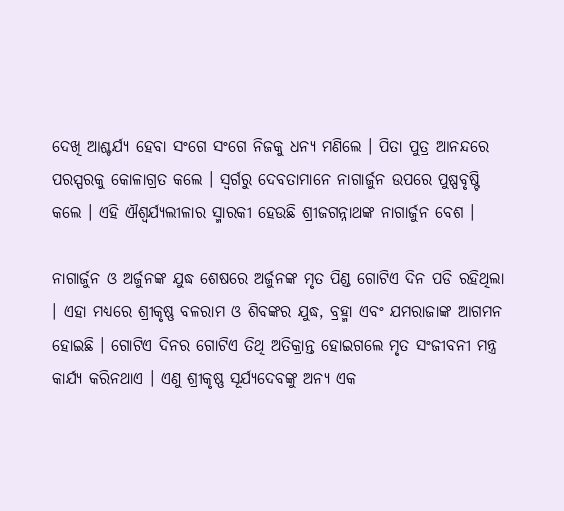ଦେଖି ଆଶ୍ଚର୍ଯ୍ୟ ହେବା ସଂଗେ ସଂଗେ ନିଜକୁ ଧନ୍ୟ ମଣିଲେ । ପିତା ପୁତ୍ର ଆନନ୍ଦରେ ପରସ୍ପରକୁ କୋଳାଗ୍ରତ କଲେ । ସ୍ୱର୍ଗରୁ ଦେବତାମାନେ ନାଗାର୍ଜୁନ ଉପରେ ପୁଷ୍ପବୃଷ୍ଟି କଲେ । ଏହି ଐଶ୍ୱର୍ଯ୍ୟଲୀଳାର ସ୍ମାରକୀ ହେଉଛି ଶ୍ରୀଜଗନ୍ନାଥଙ୍କ ନାଗାର୍ଜୁନ ବେଶ ।

ନାଗାର୍ଜୁନ ଓ ଅର୍ଜୁନଙ୍କ ଯୁଦ୍ଧ ଶେଷରେ ଅର୍ଜୁନଙ୍କ ମୃତ ପିଣ୍ଡ ଗୋଟିଏ ଦିନ ପଡି ରହିଥିଲା । ଏହା ମଧ୍ୟରେ ଶ୍ରୀକୃଷ୍ଣ ବଳରାମ ଓ ଶିବଙ୍କର ଯୁଦ୍ଧ, ବ୍ରହ୍ମା ଏବଂ ଯମରାଜାଙ୍କ ଆଗମନ ହୋଇଛି । ଗୋଟିଏ ଦିନର ଗୋଟିଏ ତିଥି ଅତିକ୍ରାନ୍ତ ହୋଇଗଲେ ମୃତ ସଂଜୀବନୀ ମନ୍ତ୍ର କାର୍ଯ୍ୟ କରିନଥାଏ । ଏଣୁ ଶ୍ରୀକୃଷ୍ଣ ସୂର୍ଯ୍ୟଦେବଙ୍କୁ ଅନ୍ୟ ଏକ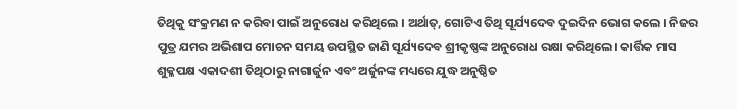ତିଥିକୁ ସଂକ୍ରମଣ ନ କରିବା ପାଇଁ ଅନୁରୋଧ କରିଥିଲେ । ଅର୍ଥାତ୍, ଗୋଟିଏ ତିଥି ସୂର୍ଯ୍ୟଦେବ ଦୁଇଦିନ ଭୋଗ କଲେ । ନିଜର ପୁତ୍ର ଯମର ଅଭିଶାପ ମୋଚନ ସମୟ ଉପସ୍ଥିତ ଜାଣି ସୂର୍ଯ୍ୟଦେବ ଶ୍ରୀକୃଷ୍ଣଙ୍କ ଅନୁରୋଧ ରକ୍ଷା କରିଥିଲେ। କାର୍ତ୍ତିକ ମାସ ଶୁକ୍ଳପକ୍ଷ ଏକାଦଶୀ ତିଥିଠାରୁ ନାଗାର୍ଜୁନ ଏବଂ ଅର୍ଜୁନଙ୍କ ମଧ୍ୟରେ ଯୁଦ୍ଧ ଅନୁଷ୍ଠିତ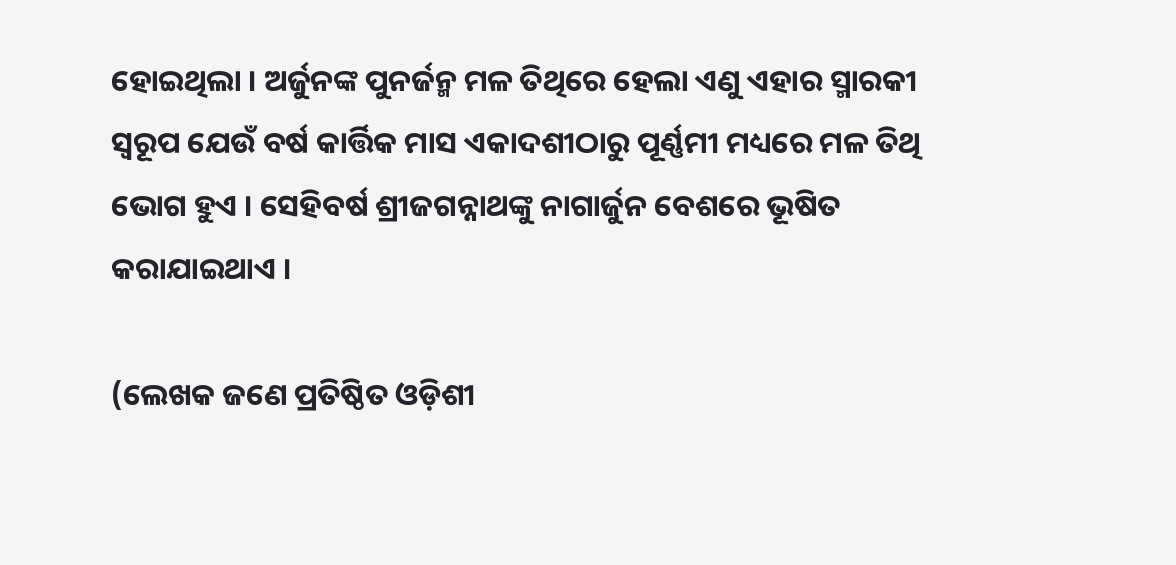ହୋଇଥିଲା । ଅର୍ଜୁନଙ୍କ ପୁନର୍ଜନ୍ମ ମଳ ତିଥିରେ ହେଲା ଏଣୁ ଏହାର ସ୍ମାରକୀ ସ୍ବରୂପ ଯେଉଁ ବର୍ଷ କାର୍ତ୍ତିକ ମାସ ଏକାଦଶୀଠାରୁ ପୂର୍ଣ୍ଣମୀ ମଧ୍ୟରେ ମଳ ତିଥି ଭୋଗ ହୁଏ । ସେହିବର୍ଷ ଶ୍ରୀଜଗନ୍ନାଥଙ୍କୁ ନାଗାର୍ଜୁନ ବେଶରେ ଭୂଷିତ କରାଯାଇଥାଏ ।

(ଲେଖକ ଜଣେ ପ୍ରତିଷ୍ଠିତ ଓଡ଼ିଶୀ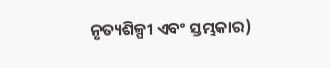ନୃତ୍ୟଶିଳ୍ପୀ ଏବଂ ସ୍ତମ୍ଭକାର)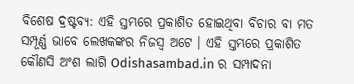ବିଶେଷ ଦ୍ରଷ୍ଟବ୍ୟ: ଏହି ସ୍ତମ୍ଭରେ ପ୍ରକାଶିତ ହୋଇଥିବା ବିଚାର ବା ମତ ସମ୍ପୂର୍ଣ୍ଣ ଭାବେ ଲେଖକଙ୍କର ନିଜସ୍ୱ ଅଟେ । ଏହି ସ୍ତମ୍ଭରେ ପ୍ରକାଶିତ କୌଣସି ଅଂଶ ଲାଗି Odishasambad.in ର ସମ୍ପାଦନା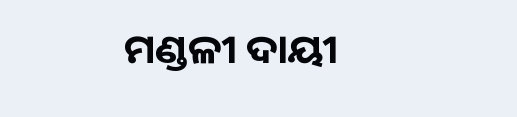ମଣ୍ଡଳୀ ଦାୟୀ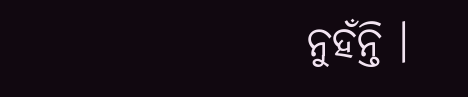ନୁହଁନ୍ତି ।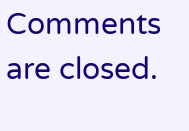Comments are closed.